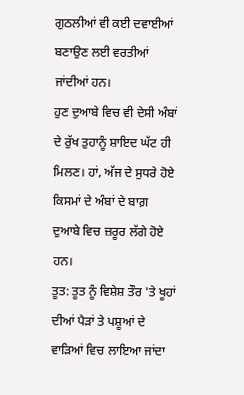ਗੁਠਲੀਆਂ ਵੀ ਕਈ ਦਵਾਈਆਂ ਬਣਾਉਣ ਲਈ ਵਰਤੀਆਂ ਜਾਂਦੀਆਂ ਹਨ।
ਹੁਣ ਦੁਆਬੇ ਵਿਚ ਵੀ ਦੇਸੀ ਅੰਬਾਂ ਦੇ ਰੁੱਖ ਤੁਹਾਨੂੰ ਸ਼ਾਇਦ ਘੱਟ ਹੀ ਮਿਲਣ। ਹਾਂ, ਅੱਜ ਦੇ ਸੁਧਰੇ ਹੋਏ ਕਿਸਮਾਂ ਦੇ ਅੰਬਾਂ ਦੇ ਬਾਗ਼ ਦੁਆਬੇ ਵਿਚ ਜ਼ਰੂਰ ਲੱਗੇ ਹੋਏ ਹਨ।
ਤੂਤ: ਤੂਤ ਨੂੰ ਵਿਸ਼ੇਸ਼ ਤੌਰ 'ਤੇ ਖੂਹਾਂ ਦੀਆਂ ਪੈੜਾਂ ਤੇ ਪਸ਼ੂਆਂ ਦੇ ਵਾੜਿਆਂ ਵਿਚ ਲਾਇਆ ਜਾਂਦਾ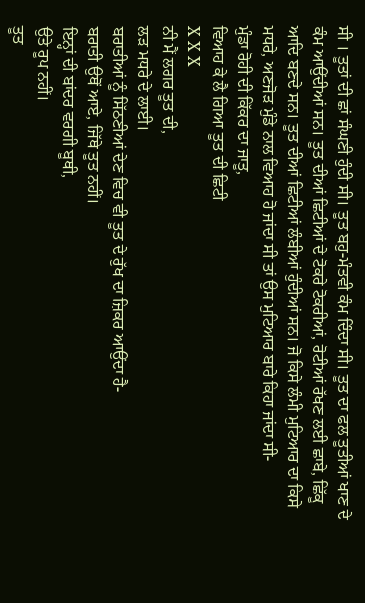ਸੀ । ਤੂਤਾਂ ਦੀ ਛਾਂ ਸੰਘਣੀ ਹੁੰਦੀ ਸੀ। ਤੂਤ ਬਹੁ-ਮੰਤਵੀ ਕੰਮ ਦਿੰਦਾ ਸੀ। ਤੂਤ ਦਾ ਫਲ ਤੂਤੀਆਂ ਖਾਣ ਦੇ ਕੰਮ ਆਉਂਦੀਆਂ ਸਨ। ਤੂਤ ਦੀਆਂ ਛਿਟੀਆਂ ਦੇ ਟੋਕਰੇ ਟੋਕਰੀਆਂ, ਰੋਟੀਆਂ ਰੱਖਣ ਲਈ ਛਾਬੇ, ਛਿੱਕੂ ਆਦਿ ਬਣਦੇ ਸਨ। ਤੂਤ ਦੀਆਂ ਛਿਟੀਆਂ ਲੰਬੀਆਂ ਹੁੰਦੀਆਂ ਸਨ। ਜੋ ਕਿਸੇ ਲੰਮੀ ਮੁਟਿਆਰ ਦਾ ਕਿਸੇ ਮਧਰੇ, ਅਣਜੋੜ ਮੁੰਡੇ ਨਾਲ ਵਿਆਹ ਹੋ ਜਾਂਦਾ ਸੀ ਤਾਂ ਉਸ ਮੁਟਿਆਰ ਬਾਰੇ ਕਿਹਾ ਜਾਂਦਾ ਸੀ-
ਮੁੰਡਾ ਰੋਹੀ ਦੀ ਕਿੱਕਰ ਦਾ ਜਾਤੂ,
ਵਿਆਹ ਕੇ ਲੈ ਗਿਆ ਤੂਤ ਦੀ ਛਿਟੀ
X X X
ਨੀ ਮੈਂ ਲਗਰ ਤੂਤ ਦੀ,
ਲੜ ਮਧਰੇ ਦੇ ਲਾਈ।
ਬਰਾਤੀਆਂ ਨੂੰ ਸਿੱਠਣੀਆਂ ਦੇਣ ਵਿਚ ਵੀ ਤੂਤ ਦੇ ਰੁੱਖ ਦਾ ਜ਼ਿਕਰ ਆਉਂਦਾ ਹੈ-
ਬਰਾਤੀ ਉਥੋਂ ਆਏ, ਜਿੱਥੇ ਤੂਤ ਨਹੀਂ।
ਇਨ੍ਹਾਂ ਦੀ ਬਾਂਦਰ ਵਰਗੀ ਬੂਥੀ,
ਉਤੇ ਰੂਪ ਨਹੀਂ।
ਤੂਤ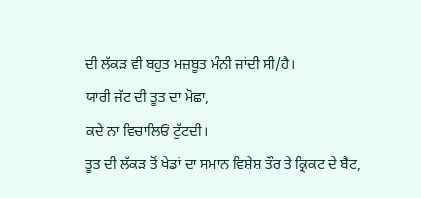ਦੀ ਲੱਕੜ ਵੀ ਬਹੁਤ ਮਜ਼ਬੂਤ ਮੰਨੀ ਜਾਂਦੀ ਸੀ/ਹੈ।
ਯਾਰੀ ਜੱਟ ਦੀ ਤੂਤ ਦਾ ਮੋਛਾ,
ਕਦੇ ਨਾ ਵਿਚਾਲਿਓਂ ਟੁੱਟਦੀ।
ਤੂਤ ਦੀ ਲੱਕੜ ਤੋਂ ਖੇਡਾਂ ਦਾ ਸਮਾਨ ਵਿਸ਼ੇਸ਼ ਤੌਰ ਤੇ ਕ੍ਰਿਕਟ ਦੇ ਬੈਟ,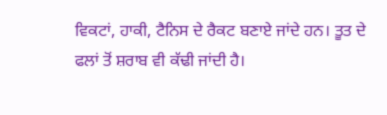ਵਿਕਟਾਂ, ਹਾਕੀ, ਟੈਨਿਸ ਦੇ ਰੈਕਟ ਬਣਾਏ ਜਾਂਦੇ ਹਨ। ਤੂਤ ਦੇ ਫਲਾਂ ਤੋਂ ਸ਼ਰਾਬ ਵੀ ਕੱਢੀ ਜਾਂਦੀ ਹੈ।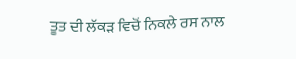ਤੂਤ ਦੀ ਲੱਕੜ ਵਿਚੋਂ ਨਿਕਲੇ ਰਸ ਨਾਲ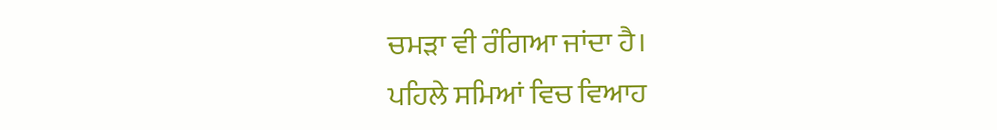ਚਮੜਾ ਵੀ ਰੰਗਿਆ ਜਾਂਦਾ ਹੈ।
ਪਹਿਲੇ ਸਮਿਆਂ ਵਿਚ ਵਿਆਹ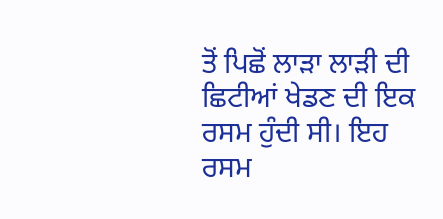ਤੋਂ ਪਿਛੋਂ ਲਾੜਾ ਲਾੜੀ ਦੀ ਛਿਟੀਆਂ ਖੇਡਣ ਦੀ ਇਕ ਰਸਮ ਹੁੰਦੀ ਸੀ। ਇਹ ਰਸਮ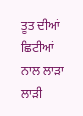ਤੂਤ ਦੀਆਂ ਛਿਟੀਆਂ ਨਾਲ ਲਾੜਾ ਲਾੜੀ